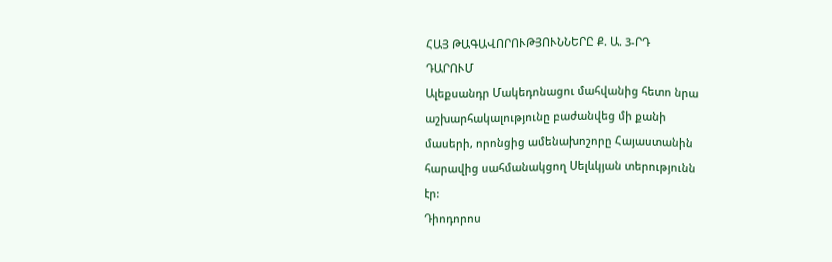ՀԱՅ ԹԱԳԱՎՈՐՈՒԹՅՈՒՆՆԵՐԸ Ք. Ա. 3-ՐԴ
ԴԱՐՈՒՄ
Ալեքսանդր Մակեդոնացու մահվանից հետո նրա
աշխարհակալությունը բաժանվեց մի քանի
մասերի, որոնցից ամենախոշորը Հայաստանին
հարավից սահմանակցող Սելևկյան տերությունն
էր:
Դիոդորոս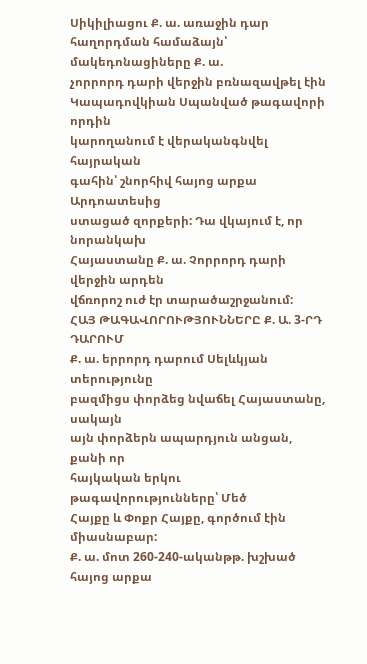Սիկիլիացու Ք. ա. առաջին դար
հաղորդման համաձայն՝ մակեդոնացիները Ք. ա.
չորրորդ դարի վերջին բռնազավթել էին
Կապադովկիան Սպանված թագավորի որդին
կարողանում է վերականգնվել հայրական
գահին՝ շնորհիվ հայոց արքա Արդոատեսից
ստացած զորքերի: Դա վկայում է, որ նորանկախ
Հայաստանը Ք. ա. Չորրորդ դարի վերջին արդեն
վճռորոշ ուժ էր տարածաշրջանում:
ՀԱՅ ԹԱԳԱՎՈՐՈՒԹՅՈՒՆՆԵՐԸ Ք. Ա. 3-ՐԴ
ԴԱՐՈՒՄ
Ք. ա. երրորդ դարում Սելևկյան տերությունը
բազմիցս փորձեց նվաճել Հայաստանը, սակայն
այն փորձերն ապարդյուն անցան, քանի որ
հայկական երկու թագավորությունները՝ Մեծ
Հայքը և Փոքր Հայքը, գործում էին միասնաբար:
Ք. ա. մոտ 260-240-ականթթ. խշխած հայոց արքա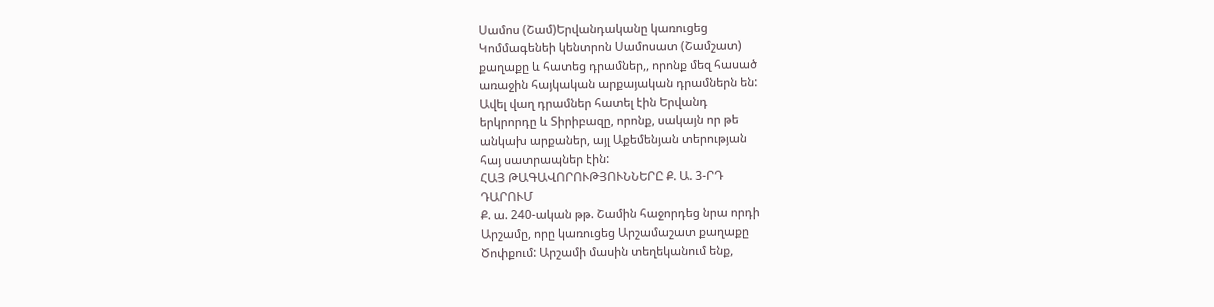Սամոս (Շամ)Երվանդականը կառուցեց
Կոմմագենեի կենտրոն Սամոսատ (Շամշատ)
քաղաքը և հատեց դրամներ,, որոնք մեզ հասած
առաջին հայկական արքայական դրամներն են:
Ավել վաղ դրամներ հատել էին Երվանդ
երկրորդը և Տիրիբազը, որոնք, սակայն որ թե
անկախ արքաներ, այլ Աքեմենյան տերության
հայ սատրապներ էին:
ՀԱՅ ԹԱԳԱՎՈՐՈՒԹՅՈՒՆՆԵՐԸ Ք. Ա. 3-ՐԴ
ԴԱՐՈՒՄ
Ք. ա. 240-ական թթ. Շամին հաջորդեց նրա որդի
Արշամը, որը կառուցեց Արշամաշատ քաղաքը
Ծոփքում: Արշամի մասին տեղեկանում ենք,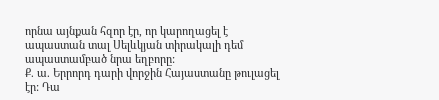որնա այնքան հզոր էր, որ կարողացել է
ապաստան տալ Սելևկյան տիրակալի դեմ
ապաստամբած նրա եղբորը:
Ք. ա. Երրորդ դարի վորջին Հայաստանը թուլացել
էր: Դա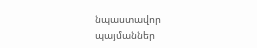նպաստավոր պայմաններ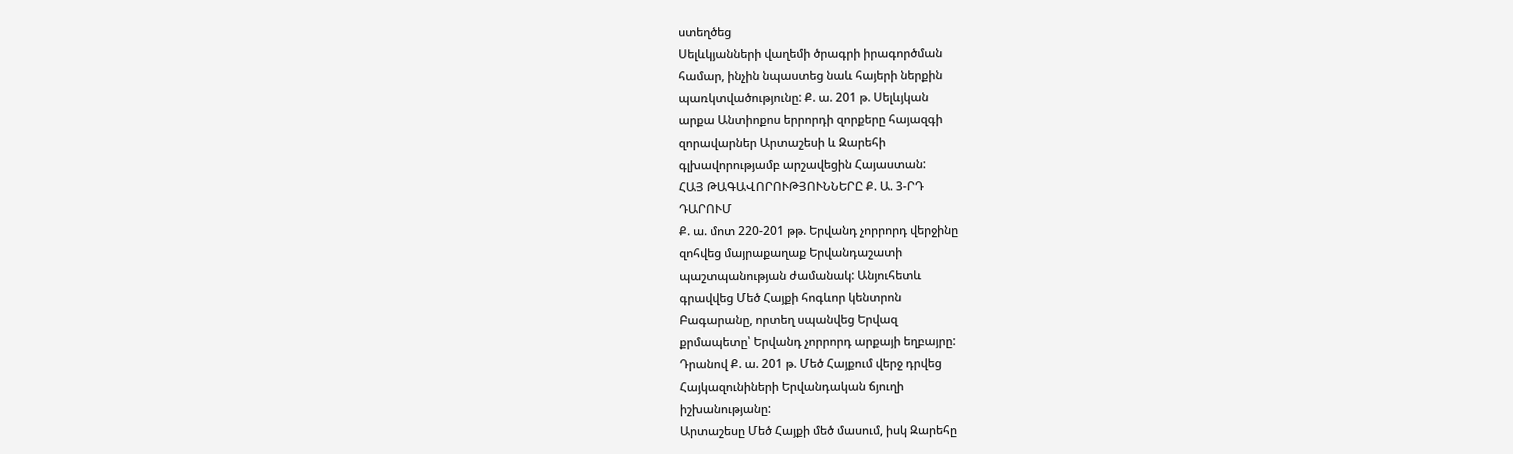ստեղծեց
Սելևկյանների վաղեմի ծրագրի իրագործման
համար, ինչին նպաստեց նաև հայերի ներքին
պառկտվածությունը: Ք. ա. 201 թ. Սելևյկան
արքա Անտիոքոս երրորդի զորքերը հայազգի
զորավարներ Արտաշեսի և Զարեհի
գլխավորությամբ արշավեցին Հայաստան:
ՀԱՅ ԹԱԳԱՎՈՐՈՒԹՅՈՒՆՆԵՐԸ Ք. Ա. 3-ՐԴ
ԴԱՐՈՒՄ
Ք. ա. մոտ 220-201 թթ. Երվանդ չորրորդ վերջինը
զոհվեց մայրաքաղաք Երվանդաշատի
պաշտպանության ժամանակ: Անյուհետև
գրավվեց Մեծ Հայքի հոգևոր կենտրոն
Բագարանը, որտեղ սպանվեց Երվազ
քրմապետը՝ Երվանդ չորրորդ արքայի եղբայրը:
Դրանով Ք. ա. 201 թ. Մեծ Հայքում վերջ դրվեց
Հայկազունիների Երվանդական ճյուղի
իշխանությանը:
Արտաշեսը Մեծ Հայքի մեծ մասում, իսկ Զարեհը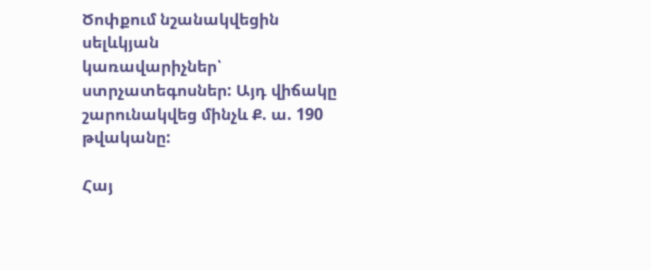Ծոփքում նշանակվեցին սելևկյան
կառավարիչներ՝ ստրչատեգոսներ: Այդ վիճակը
շարունակվեց մինչև Ք. ա. 190 թվականը:

Հայ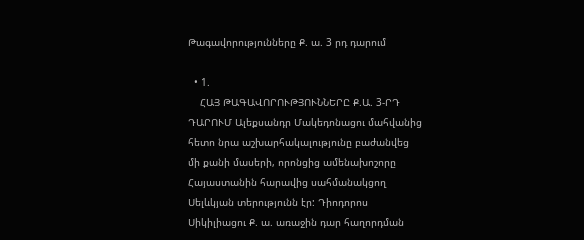Թագավորությունները Ք. ա. 3 րդ դարում

  • 1.
    ՀԱՅ ԹԱԳԱՎՈՐՈՒԹՅՈՒՆՆԵՐԸ Ք.Ա. 3-ՐԴ ԴԱՐՈՒՄ Ալեքսանդր Մակեդոնացու մահվանից հետո նրա աշխարհակալությունը բաժանվեց մի քանի մասերի, որոնցից ամենախոշորը Հայաստանին հարավից սահմանակցող Սելևկյան տերությունն էր: Դիոդորոս Սիկիլիացու Ք. ա. առաջին դար հաղորդման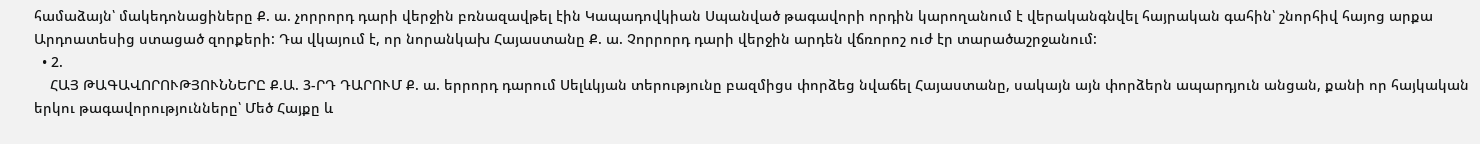համաձայն՝ մակեդոնացիները Ք. ա. չորրորդ դարի վերջին բռնազավթել էին Կապադովկիան Սպանված թագավորի որդին կարողանում է վերականգնվել հայրական գահին՝ շնորհիվ հայոց արքա Արդոատեսից ստացած զորքերի: Դա վկայում է, որ նորանկախ Հայաստանը Ք. ա. Չորրորդ դարի վերջին արդեն վճռորոշ ուժ էր տարածաշրջանում:
  • 2.
    ՀԱՅ ԹԱԳԱՎՈՐՈՒԹՅՈՒՆՆԵՐԸ Ք.Ա. 3-ՐԴ ԴԱՐՈՒՄ Ք. ա. երրորդ դարում Սելևկյան տերությունը բազմիցս փորձեց նվաճել Հայաստանը, սակայն այն փորձերն ապարդյուն անցան, քանի որ հայկական երկու թագավորությունները՝ Մեծ Հայքը և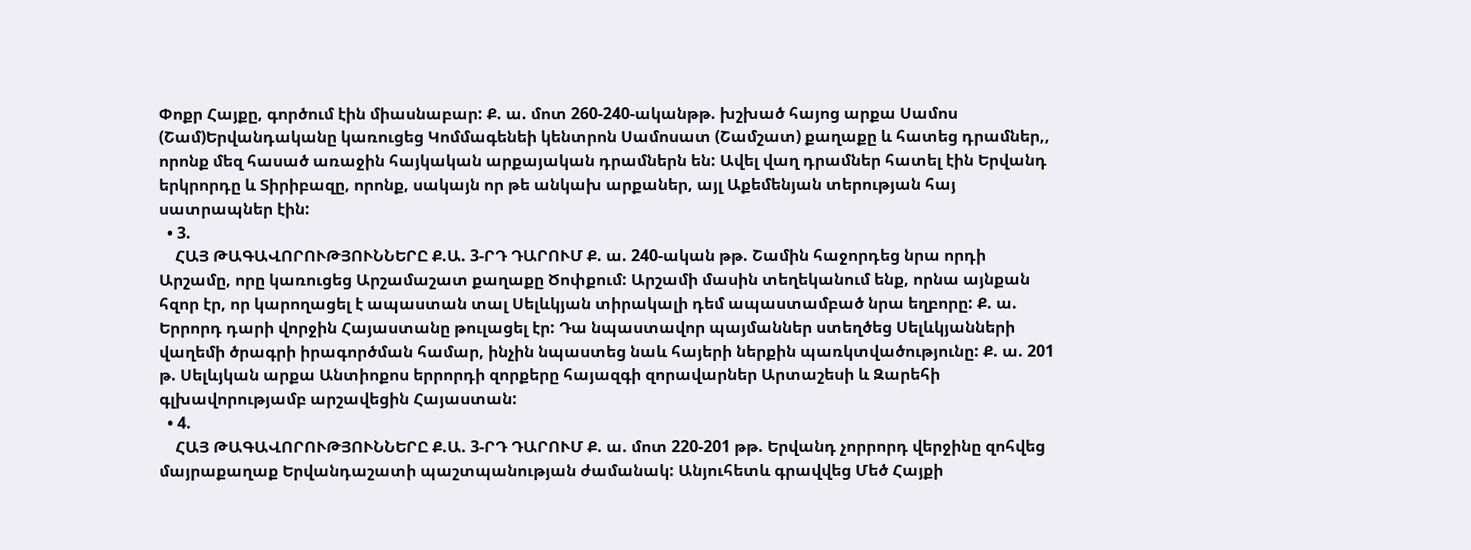Փոքր Հայքը, գործում էին միասնաբար: Ք. ա. մոտ 260-240-ականթթ. խշխած հայոց արքա Սամոս (Շամ)Երվանդականը կառուցեց Կոմմագենեի կենտրոն Սամոսատ (Շամշատ) քաղաքը և հատեց դրամներ,, որոնք մեզ հասած առաջին հայկական արքայական դրամներն են: Ավել վաղ դրամներ հատել էին Երվանդ երկրորդը և Տիրիբազը, որոնք, սակայն որ թե անկախ արքաներ, այլ Աքեմենյան տերության հայ սատրապներ էին:
  • 3.
    ՀԱՅ ԹԱԳԱՎՈՐՈՒԹՅՈՒՆՆԵՐԸ Ք.Ա. 3-ՐԴ ԴԱՐՈՒՄ Ք. ա. 240-ական թթ. Շամին հաջորդեց նրա որդի Արշամը, որը կառուցեց Արշամաշատ քաղաքը Ծոփքում: Արշամի մասին տեղեկանում ենք, որնա այնքան հզոր էր, որ կարողացել է ապաստան տալ Սելևկյան տիրակալի դեմ ապաստամբած նրա եղբորը: Ք. ա. Երրորդ դարի վորջին Հայաստանը թուլացել էր: Դա նպաստավոր պայմաններ ստեղծեց Սելևկյանների վաղեմի ծրագրի իրագործման համար, ինչին նպաստեց նաև հայերի ներքին պառկտվածությունը: Ք. ա. 201 թ. Սելևյկան արքա Անտիոքոս երրորդի զորքերը հայազգի զորավարներ Արտաշեսի և Զարեհի գլխավորությամբ արշավեցին Հայաստան:
  • 4.
    ՀԱՅ ԹԱԳԱՎՈՐՈՒԹՅՈՒՆՆԵՐԸ Ք.Ա. 3-ՐԴ ԴԱՐՈՒՄ Ք. ա. մոտ 220-201 թթ. Երվանդ չորրորդ վերջինը զոհվեց մայրաքաղաք Երվանդաշատի պաշտպանության ժամանակ: Անյուհետև գրավվեց Մեծ Հայքի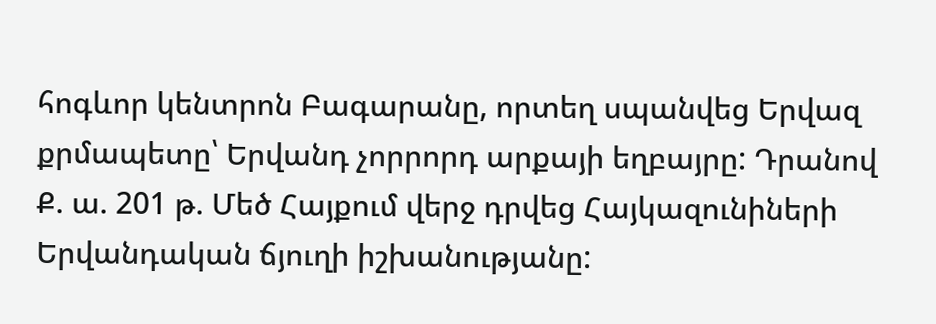հոգևոր կենտրոն Բագարանը, որտեղ սպանվեց Երվազ քրմապետը՝ Երվանդ չորրորդ արքայի եղբայրը: Դրանով Ք. ա. 201 թ. Մեծ Հայքում վերջ դրվեց Հայկազունիների Երվանդական ճյուղի իշխանությանը: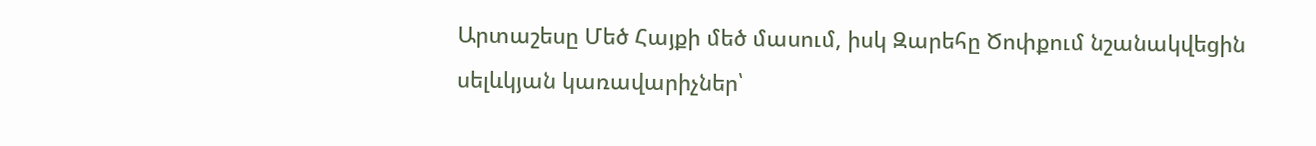Արտաշեսը Մեծ Հայքի մեծ մասում, իսկ Զարեհը Ծոփքում նշանակվեցին սելևկյան կառավարիչներ՝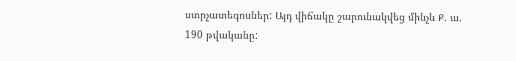ստրչատեգոսներ: Այդ վիճակը շարունակվեց մինչև Ք. ա. 190 թվականը: